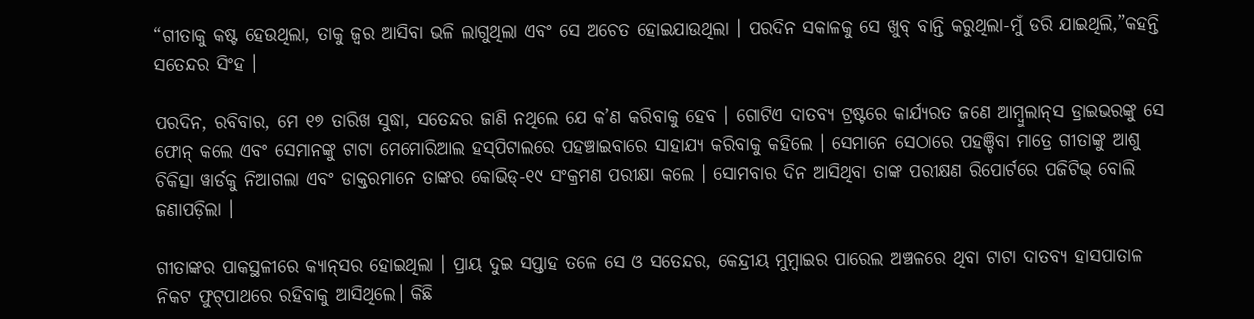“ଗୀତାକୁ କଷ୍ଟ ହେଉଥିଲା, ତାକୁ ଜ୍ଵର ଆସିବା ଭଳି ଲାଗୁଥିଲା ଏବଂ ସେ ଅଚେତ ହୋଇଯାଉଥିଲା । ପରଦିନ ସକାଳକୁ ସେ ଖୁବ୍‌ ବାନ୍ତି କରୁଥିଲା-ମୁଁ ଡରି ଯାଇଥିଲି,”କହନ୍ତି ସତେନ୍ଦର ସିଂହ ।

ପରଦିନ, ରବିବାର, ମେ ୧୭ ତାରିଖ ସୁଦ୍ଧା, ସତେନ୍ଦର ଜାଣି ନଥିଲେ ଯେ କ’ଣ କରିବାକୁ ହେବ । ଗୋଟିଏ ଦାତବ୍ୟ ଟ୍ରଷ୍ଟରେ କାର୍ଯ୍ୟରତ ଜଣେ ଆମ୍ବୁଲାନ୍‌ସ ଡ୍ରାଇଭରଙ୍କୁ ସେ ଫୋନ୍‌ କଲେ ଏବଂ ସେମାନଙ୍କୁ ଟାଟା ମେମୋରିଆଲ ହସ୍‌ପିଟାଲରେ ପହଞ୍ଚାଇବାରେ ସାହାଯ୍ୟ କରିବାକୁ କହିଲେ । ସେମାନେ ସେଠାରେ ପହଞ୍ଚିବା ମାତ୍ରେ ଗୀତାଙ୍କୁ ଆଶୁ ଚିକିତ୍ସା ୱାର୍ଡକୁ ନିଆଗଲା ଏବଂ ଡାକ୍ତରମାନେ ତାଙ୍କର କୋଭିଡ୍‌-୧୯ ସଂକ୍ରମଣ ପରୀକ୍ଷା କଲେ । ସୋମବାର ଦିନ ଆସିଥିବା ତାଙ୍କ ପରୀକ୍ଷଣ ରିପୋର୍ଟରେ ପଜିଟିଭ୍‌ ବୋଲି ଜଣାପଡ଼ିଲା ।

ଗୀତାଙ୍କର ପାକସ୍ଥଳୀରେ କ୍ୟାନ୍‌ସର ହୋଇଥିଲା । ପ୍ରାୟ ଦୁଇ ସପ୍ତାହ ତଳେ ସେ ଓ ସତେନ୍ଦର, କେନ୍ଦ୍ରୀୟ ମୁମ୍ବାଇର ପାରେଲ ଅଞ୍ଚଳରେ ଥିବା ଟାଟା ଦାତବ୍ୟ ହାସପାତାଳ ନିକଟ ଫୁଟ୍‌ପାଥରେ ରହିବାକୁ ଆସିଥିଲେ। କିଛି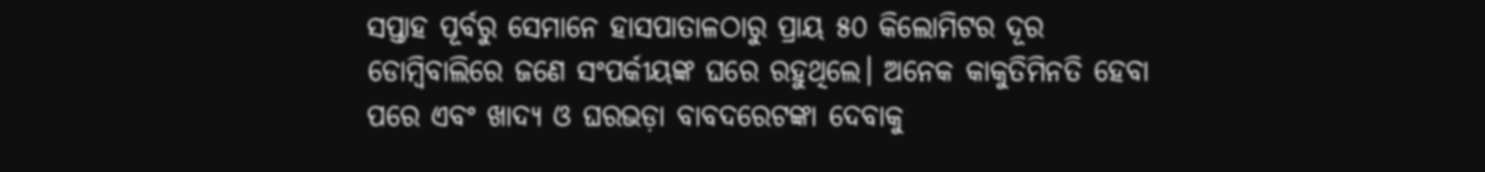ସପ୍ତାହ ପୂର୍ବରୁ ସେମାନେ ହାସପାତାଳଠାରୁ ପ୍ରାୟ ୫୦ କିଲୋମିଟର ଦୂର ଡୋମ୍ବିବାଲିରେ ଜଣେ ସଂପର୍କୀୟଙ୍କ ଘରେ ରହୁଥିଲେ। ଅନେକ କାକୁତିମିନତି ହେବା ପରେ ଏବଂ ଖାଦ୍ୟ ଓ ଘରଭଡ଼ା ବାବଦରେଟଙ୍କା ଦେବାକୁ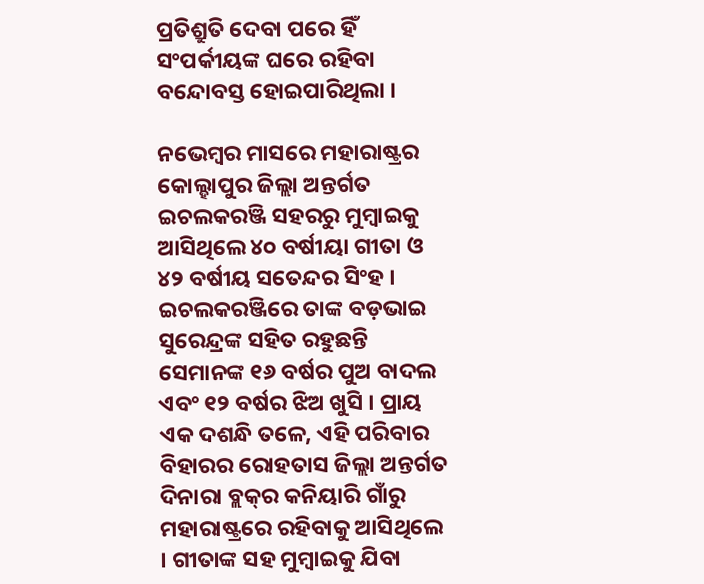ପ୍ରତିଶ୍ରୁତି ଦେବା ପରେ ହିଁ ସଂପର୍କୀୟଙ୍କ ଘରେ ରହିବା ବନ୍ଦୋବସ୍ତ ହୋଇପାରିଥିଲା ।

ନଭେମ୍ବର ମାସରେ ମହାରାଷ୍ଟ୍ରର କୋଲ୍ହାପୁର ଜିଲ୍ଲା ଅନ୍ତର୍ଗତ ଇଚଲକରଞ୍ଜି ସହରରୁ ମୁମ୍ବାଇକୁ ଆସିଥିଲେ ୪୦ ବର୍ଷୀୟା ଗୀତା ଓ ୪୨ ବର୍ଷୀୟ ସତେନ୍ଦର ସିଂହ । ଇଚଲକରଞ୍ଜିରେ ତାଙ୍କ ବଡ଼ଭାଇ ସୁରେନ୍ଦ୍ରଙ୍କ ସହିତ ରହୁଛନ୍ତି ସେମାନଙ୍କ ୧୬ ବର୍ଷର ପୁଅ ବାଦଲ ଏବଂ ୧୨ ବର୍ଷର ଝିଅ ଖୁସି । ପ୍ରାୟ ଏକ ଦଶନ୍ଧି ତଳେ, ଏହି ପରିବାର ବିହାରର ରୋହତାସ ଜିଲ୍ଲା ଅନ୍ତର୍ଗତ ଦିନାରା ବ୍ଲକ୍‌ର କନିୟାରି ଗାଁରୁ ମହାରାଷ୍ଟ୍ରରେ ରହିବାକୁ ଆସିଥିଲେ । ଗୀତାଙ୍କ ସହ ମୁମ୍ବାଇକୁ ଯିବା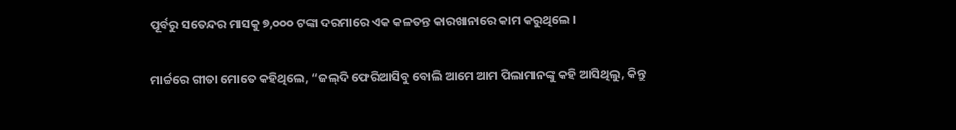ପୂର୍ବରୁ ସତେନ୍ଦର ମାସକୁ ୭,୦୦୦ ଟଙ୍କା ଦରମାରେ ଏକ କଳତନ୍ତ କାରଖାନାରେ କାମ କରୁଥିଲେ ।

ମାର୍ଚ୍ଚରେ ଗୀତା ମୋତେ କହିଥିଲେ, “ଜଲ୍‌ଦି ଫେରିଆସିବୁ ବୋଲି ଆମେ ଆମ ପିଲାମାନଙ୍କୁ କହି ଆସିଥିଲୁ, କିନ୍ତୁ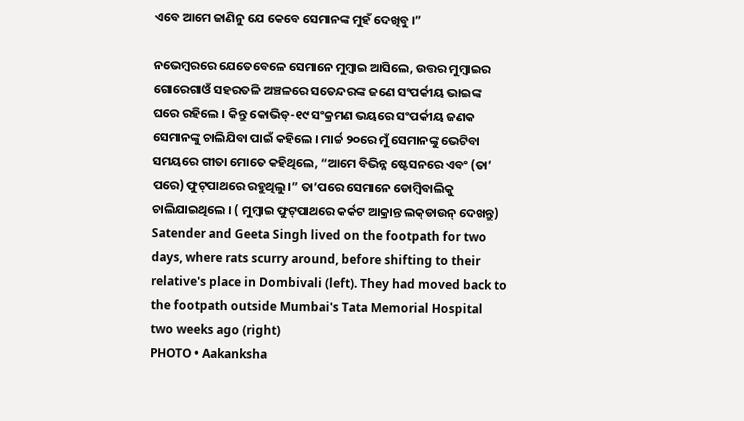ଏବେ ଆମେ ଜାଣିନୁ ଯେ କେବେ ସେମାନଙ୍କ ମୁହଁ ଦେଖିବୁ ।”

ନଭେମ୍ବରରେ ଯେତେବେଳେ ସେମାନେ ମୁମ୍ବାଇ ଆସିଲେ, ଉତ୍ତର ମୁମ୍ବାଇର ଗୋରେଗାଓଁ ସହରତଳି ଅଞ୍ଚଳରେ ସତେନ୍ଦରଙ୍କ ଜଣେ ସଂପର୍କୀୟ ଭାଇଙ୍କ ଘରେ ରହିଲେ । କିନ୍ତୁ କୋଭିଡ୍‌-୧୯ ସଂକ୍ରମଣ ଭୟରେ ସଂପର୍କୀୟ ଜଣକ ସେମାନଙ୍କୁ ଚାଲିଯିବା ପାଇଁ କହିଲେ । ମାର୍ଚ୍ଚ ୨୦ରେ ମୁଁ ସେମାନଙ୍କୁ ଭେଟିବା ସମୟରେ ଗୀତା ମୋତେ କହିଥିଲେ, “ଆମେ ବିଭିନ୍ନ ଷ୍ଟେସନରେ ଏବଂ (ତା’ ପରେ) ଫୁଟ୍‌ପାଥରେ ରହୁଥିଲୁ।” ତା’ପରେ ସେମାନେ ଡୋମ୍ବିବାଲିକୁ ଚାଲିଯାଇଥିଲେ । ( ମୁମ୍ବାଇ ଫୁଟ୍‌ପାଥରେ କର୍କଟ ଆକ୍ରାନ୍ତ ଲକ୍‌ଡାଉନ୍‌ ଦେଖନ୍ତୁ)
Satender and Geeta Singh lived on the footpath for two days, where rats scurry around, before shifting to their relative's place in Dombivali (left). They had moved back to the footpath outside Mumbai's Tata Memorial Hospital two weeks ago (right)
PHOTO • Aakanksha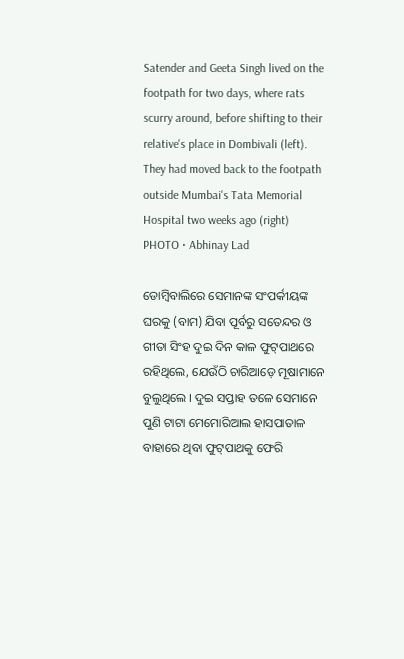Satender and Geeta Singh lived on the footpath for two days, where rats scurry around, before shifting to their relative's place in Dombivali (left). They had moved back to the footpath outside Mumbai's Tata Memorial Hospital two weeks ago (right)
PHOTO • Abhinay Lad

ଡୋମ୍ବିବାଲିରେ ସେମାନଙ୍କ ସଂପର୍କୀୟଙ୍କ ଘରକୁ (ବାମ) ଯିବା ପୂର୍ବରୁ ସତେନ୍ଦର ଓ ଗୀତା ସିଂହ ଦୁଇ ଦିନ କାଳ ଫୁଟ୍‌ପାଥରେ ରହିଥିଲେ, ଯେଉଁଠି ଚାରିଆଡ଼େ ମୂଷାମାନେ ବୁଲୁଥିଲେ । ଦୁଇ ସପ୍ତାହ ତଳେ ସେମାନେ ପୁଣି ଟାଟା ମେମୋରିଆଲ ହାସପାତାଳ ବାହାରେ ଥିବା ଫୁଟ୍‌ପାଥକୁ ଫେରି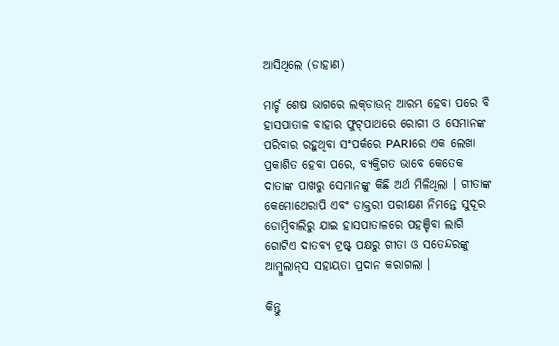ଆସିଥିଲେ (ଡାହାଣ)

ମାର୍ଚ୍ଚ ଶେଷ ଭାଗରେ ଲକ୍‌ଡାଉନ୍‌ ଆରମ୍ଭ ହେବା ପରେ ବି ହାସପାତାଳ ବାହାର ଫୁଟ୍‌ପାଥରେ ରୋଗୀ ଓ ସେମାନଙ୍କ ପରିବାର ରହୁଥିବା ସଂପର୍କରେ PARIରେ ଏକ ଲେଖା ପ୍ରକାଶିତ ହେବା ପରେ, ବ୍ୟକ୍ତିଗତ ଭାବେ କେତେକ ଦାତାଙ୍କ ପାଖରୁ ସେମାନଙ୍କୁ କିଛି ଅର୍ଥ ମିଳିଥିଲା । ଗୀତାଙ୍କ କେମୋଥେରାପି ଏବଂ ଡାକ୍ତରୀ ପରୀକ୍ଷଣ ନିମନ୍ତେ ସୁଦୂର ଡୋମ୍ବିବାଲିରୁ ଯାଇ ହାସପାତାଳରେ ପହଞ୍ଚିବା ଲାଗି ଗୋଟିଏ ଦାତବ୍ୟ ଟ୍ରଷ୍ଟ୍‌ ପକ୍ଷରୁ ଗୀତା ଓ ସତେନ୍ଦରଙ୍କୁ ଆମ୍ବୁଲାନ୍‌ସ ସହାୟତା ପ୍ରଦାନ କରାଗଲା ।

କିନ୍ତୁ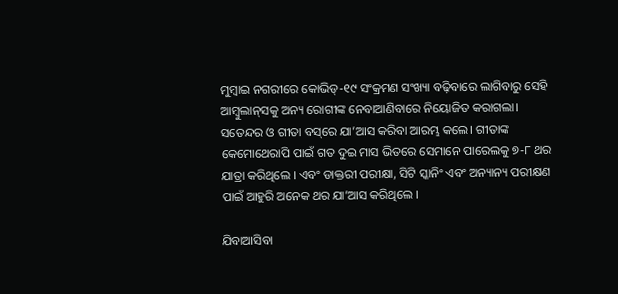ମୁମ୍ବାଇ ନଗରୀରେ କୋଭିଡ୍‌-୧୯ ସଂକ୍ରମଣ ସଂଖ୍ୟା ବଢ଼ିବାରେ ଲାଗିବାରୁ ସେହି ଆମ୍ବୁଲାନ୍‌ସକୁ ଅନ୍ୟ ରୋଗୀଙ୍କ ନେବାଆଣିବାରେ ନିୟୋଜିତ କରାଗଲା। ସତେନ୍ଦର ଓ ଗୀତା ବସ୍‌ରେ ଯା’ଆସ କରିବା ଆରମ୍ଭ କଲେ। ଗୀତାଙ୍କ କେମୋଥେରାପି ପାଇଁ ଗତ ଦୁଇ ମାସ ଭିତରେ ସେମାନେ ପାରେଲକୁ ୭-୮ ଥର ଯାତ୍ରା କରିଥିଲେ । ଏବଂ ଡାକ୍ତରୀ ପରୀକ୍ଷା, ସିଟି ସ୍କାନିଂ ଏବଂ ଅନ୍ୟାନ୍ୟ ପରୀକ୍ଷଣ ପାଇଁ ଆହୁରି ଅନେକ ଥର ଯା’ଆସ କରିଥିଲେ ।

ଯିବାଆସିବା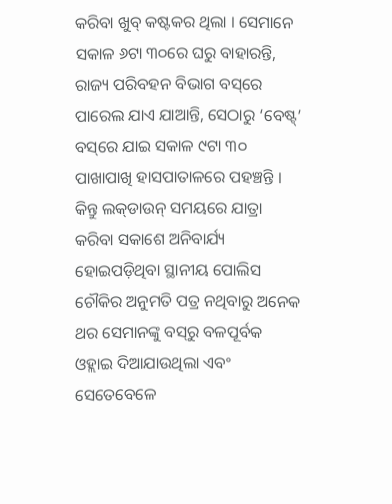କରିବା ଖୁବ୍‌ କଷ୍ଟକର ଥିଲା । ସେମାନେ ସକାଳ ୬ଟା ୩୦ରେ ଘରୁ ବାହାରନ୍ତି, ରାଜ୍ୟ ପରିବହନ ବିଭାଗ ବସ୍‌ରେ ପାରେଲ ଯାଏ ଯାଆନ୍ତି, ସେଠାରୁ ‘ବେଷ୍ଟ୍‌’ ବସ୍‌ରେ ଯାଇ ସକାଳ ୯ଟା ୩୦ ପାଖାପାଖି ହାସପାତାଳରେ ପହଞ୍ଚନ୍ତି । କିନ୍ତୁ ଲକ୍‌ଡାଉନ୍‌ ସମୟରେ ଯାତ୍ରା କରିବା ସକାଶେ ଅନିବାର୍ଯ୍ୟ ହୋଇପଡ଼ିଥିବା ସ୍ଥାନୀୟ ପୋଲିସ ଚୌକିର ଅନୁମତି ପତ୍ର ନଥିବାରୁ ଅନେକ ଥର ସେମାନଙ୍କୁ ବସ୍‌ରୁ ବଳପୂର୍ବକ ଓହ୍ଲାଇ ଦିଆଯାଉଥିଲା ଏବଂ ସେତେବେଳେ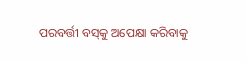ପରବର୍ତ୍ତୀ ବସ୍‌କୁ ଅପେକ୍ଷା କରିବାକୁ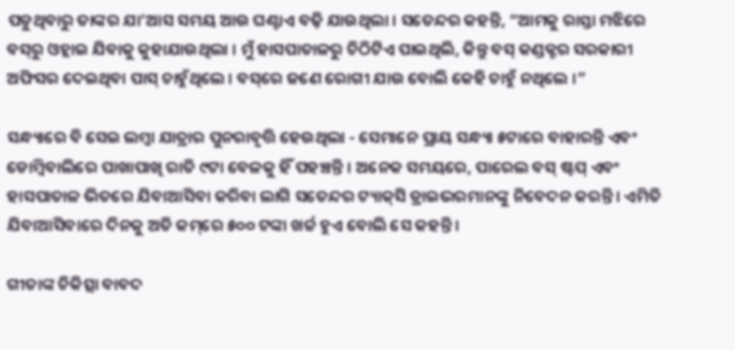ପଡୁଥିବାରୁ ତାଙ୍କର ଯା’ଆସ ସମୟ ଆଉ ଘଣ୍ଟାଏ ବଢ଼ି ଯାଉଥିଲା । ସତେନ୍ଦର କହନ୍ତି, “ଆମକୁ ରାସ୍ତା ମଝିରେ ବସ୍‌ରୁ ଓହ୍ଲାଇ ଯିବାକୁ କୁହାଯାଉଥିଲା । ମୁଁ ହାସପାତାଳରୁ ଚିଠିଟିଏ ପାଇଥିଲି, କିନ୍ତୁ ବସ୍‌ କଣ୍ଡକ୍ଟର ସରକାରୀ ଅଫିସର ଦେଇଥିବା ପାସ୍‌ ଚାହୁଁଥିଲେ । ବସ୍‌ରେ ଜଣେ ରୋଗୀ ଯାଉ ବୋଲି କେହି ଚାହୁଁ ନଥିଲେ ।”

ସନ୍ଧ୍ୟାରେ ବି ସେଇ ଲମ୍ବା ଯାତ୍ରାର ପୁନରାବୃତ୍ତି ହେଉଥିଲା - ସେମାନେ ପ୍ରାୟ ସନ୍ଧ୍ୟା ୫ଟାରେ ବାହାରନ୍ତି ଏବଂ ଡୋମ୍ବିବାଲିରେ ପାଖାପାଖି ରାତି ୯ଟା ବେଳକୁ ହିଁ ପହଞ୍ଚନ୍ତି । ଅନେକ ସମୟରେ, ପାରେଲ ବସ୍‌ ଷ୍ଟପ୍‌ ଏବଂ ହାସପାତାଳ ଭିତରେ ଯିବାଆସିବା କରିବା ଲାଗି ସତେନ୍ଦର ଟ୍ୟାକ୍‌ସି ଡ୍ରାଇଭରମାନଙ୍କୁ ନିବେଦନ କରନ୍ତି । ଏମିତି ଯିବାଆସିବାରେ ଦିନକୁ ଅତି କମ୍‌ରେ ୫୦୦ ଟଙ୍କା ଖର୍ଚ୍ଚ ହୁଏ ବୋଲି ସେ କହନ୍ତି ।

ଗୀତାଙ୍କ ଚିକିତ୍ସା ବାବଦ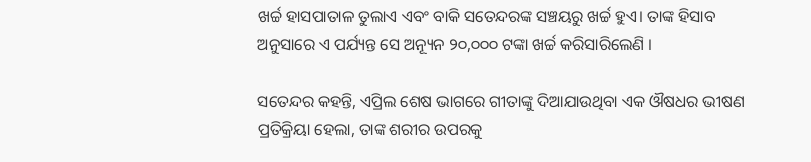ଖର୍ଚ୍ଚ ହାସପାତାଳ ତୁଲାଏ ଏବଂ ବାକି ସତେନ୍ଦରଙ୍କ ସଞ୍ଚୟରୁ ଖର୍ଚ୍ଚ ହୁଏ। ତାଙ୍କ ହିସାବ ଅନୁସାରେ ଏ ପର୍ଯ୍ୟନ୍ତ ସେ ଅନ୍ୟୂନ ୨୦,୦୦୦ ଟଙ୍କା ଖର୍ଚ୍ଚ କରିସାରିଲେଣି ।

ସତେନ୍ଦର କହନ୍ତି, ଏପ୍ରିଲ ଶେଷ ଭାଗରେ ଗୀତାଙ୍କୁ ଦିଆଯାଉଥିବା ଏକ ଔଷଧର ଭୀଷଣ ପ୍ରତିକ୍ରିୟା ହେଲା, ତାଙ୍କ ଶରୀର ଉପରକୁ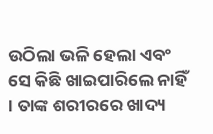ଉଠିଲା ଭଳି ହେଲା ଏବଂ ସେ କିଛି ଖାଇପାରିଲେ ନାହିଁ । ତାଙ୍କ ଶରୀରରେ ଖାଦ୍ୟ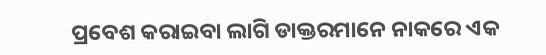ପ୍ରବେଶ କରାଇବା ଲାଗି ଡାକ୍ତରମାନେ ନାକରେ ଏକ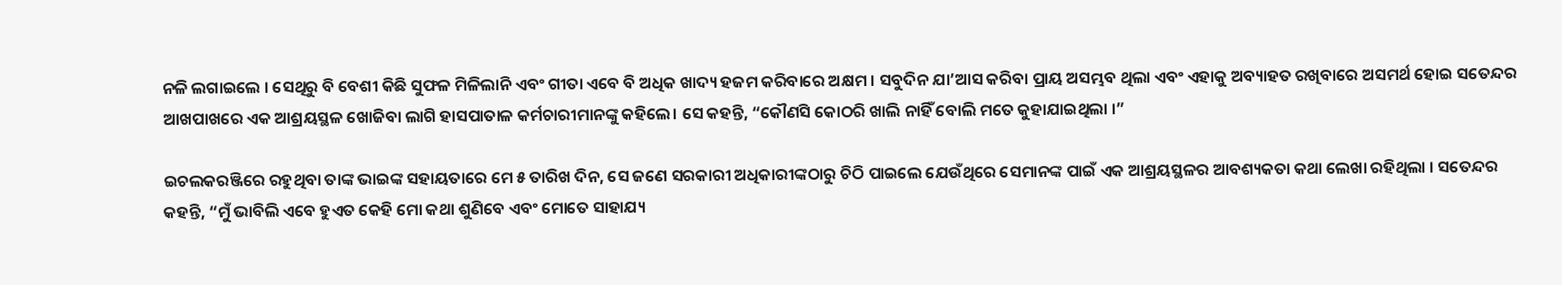ନଳି ଲଗାଇଲେ । ସେଥିରୁ ବି ବେଶୀ କିଛି ସୁଫଳ ମିଳିଲାନି ଏବଂ ଗୀତା ଏବେ ବି ଅଧିକ ଖାଦ୍ୟ ହଜମ କରିବାରେ ଅକ୍ଷମ । ସବୁଦିନ ଯା’ଆସ କରିବା ପ୍ରାୟ ଅସମ୍ଭବ ଥିଲା ଏବଂ ଏହାକୁ ଅବ୍ୟାହତ ରଖିବାରେ ଅସମର୍ଥ ହୋଇ ସତେନ୍ଦର ଆଖପାଖରେ ଏକ ଆଶ୍ରୟସ୍ଥଳ ଖୋଜିବା ଲାଗି ହାସପାତାଳ କର୍ମଚାରୀମାନଙ୍କୁ କହିଲେ। ସେ କହନ୍ତି, “କୌଣସି କୋଠରି ଖାଲି ନାହିଁ ବୋଲି ମତେ କୁହାଯାଇଥିଲା ।”

ଇଚଲକରଞ୍ଜିରେ ରହୁଥିବା ତାଙ୍କ ଭାଇଙ୍କ ସହାୟତାରେ ମେ ୫ ତାରିଖ ଦିନ, ସେ ଜଣେ ସରକାରୀ ଅଧିକାରୀଙ୍କଠାରୁ ଚିଠି ପାଇଲେ ଯେଉଁଥିରେ ସେମାନଙ୍କ ପାଇଁ ଏକ ଆଶ୍ରୟସ୍ଥଳର ଆବଶ୍ୟକତା କଥା ଲେଖା ରହିଥିଲା । ସତେନ୍ଦର କହନ୍ତି, “ମୁଁ ଭାବିଲି ଏବେ ହୁଏତ କେହି ମୋ କଥା ଶୁଣିବେ ଏବଂ ମୋତେ ସାହାଯ୍ୟ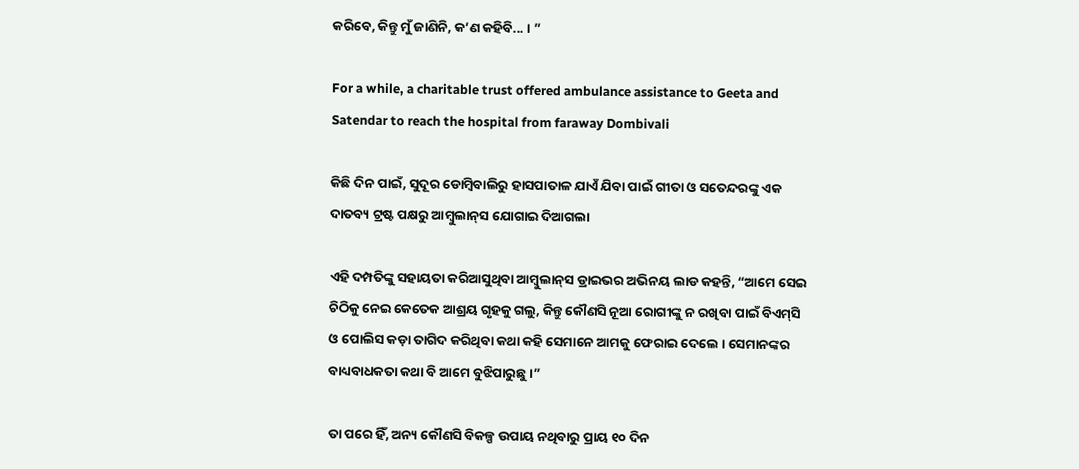କରିବେ, କିନ୍ତୁ ମୁଁ ଜାଣିନି, କ’ଣ କହିବି... । ”

For a while, a charitable trust offered ambulance assistance to Geeta and Satendar to reach the hospital from faraway Dombivali

କିଛି ଦିନ ପାଇଁ, ସୁଦୂର ଡୋମ୍ବିବାଲିରୁ ହାସପାତାଳ ଯାଏଁ ଯିବା ପାଇଁ ଗୀତା ଓ ସତେନ୍ଦରଙ୍କୁ ଏକ ଦାତବ୍ୟ ଟ୍ରଷ୍ଟ ପକ୍ଷରୁ ଆମ୍ବୁଲାନ୍‌ସ ଯୋଗାଇ ଦିଆଗଲା

ଏହି ଦମ୍ପତିଙ୍କୁ ସହାୟତା କରିଆସୁଥିବା ଆମ୍ବୁଲାନ୍‌ସ ଡ୍ରାଇଭର ଅଭିନୟ ଲାଡ କହନ୍ତି, “ଆମେ ସେଇ ଚିଠିକୁ ନେଇ କେତେକ ଆଶ୍ରୟ ଗୃହକୁ ଗଲୁ, କିନ୍ତୁ କୌଣସି ନୂଆ ରୋଗୀଙ୍କୁ ନ ରଖିବା ପାଇଁ ବିଏମ୍‌ସି ଓ ପୋଲିସ କଡ଼ା ତାଗିଦ କରିଥିବା କଥା କହି ସେମାନେ ଆମକୁ ଫେରାଇ ଦେଲେ । ସେମାନଙ୍କର ବାଧ୍ୟବାଧକତା କଥା ବି ଆମେ ବୁଝିପାରୁଛୁ ।”

ତା ପରେ ହିଁ, ଅନ୍ୟ କୌଣସି ବିକଳ୍ପ ଉପାୟ ନଥିବାରୁ ପ୍ରାୟ ୧୦ ଦିନ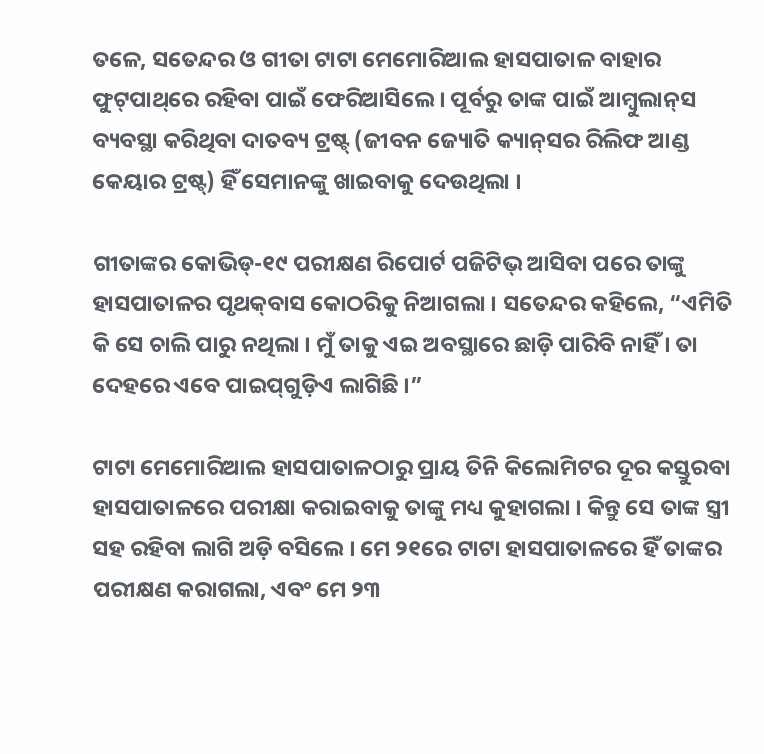ତଳେ, ସତେନ୍ଦର ଓ ଗୀତା ଟାଟା ମେମୋରିଆଲ ହାସପାତାଳ ବାହାର ଫୁଟ୍‌ପାଥ୍‌ରେ ରହିବା ପାଇଁ ଫେରିଆସିଲେ । ପୂର୍ବରୁ ତାଙ୍କ ପାଇଁ ଆମ୍ବୁଲାନ୍‌ସ ବ୍ୟବସ୍ଥା କରିଥିବା ଦାତବ୍ୟ ଟ୍ରଷ୍ଟ୍‌ (ଜୀବନ ଜ୍ୟୋତି କ୍ୟାନ୍‌ସର ରିଲିଫ ଆଣ୍ଡ କେୟାର ଟ୍ରଷ୍ଟ୍‌) ହିଁ ସେମାନଙ୍କୁ ଖାଇବାକୁ ଦେଉଥିଲା ।

ଗୀତାଙ୍କର କୋଭିଡ୍‌-୧୯ ପରୀକ୍ଷଣ ରିପୋର୍ଟ ପଜିଟିଭ୍‌ ଆସିବା ପରେ ତାଙ୍କୁ ହାସପାତାଳର ପୃଥକ୍‌ବାସ କୋଠରିକୁ ନିଆଗଲା । ସତେନ୍ଦର କହିଲେ, “ଏମିତି କି ସେ ଚାଲି ପାରୁ ନଥିଲା । ମୁଁ ତାକୁ ଏଇ ଅବସ୍ଥାରେ ଛାଡ଼ି ପାରିବି ନାହିଁ । ତା ଦେହରେ ଏବେ ପାଇପ୍‌ଗୁଡ଼ିଏ ଲାଗିଛି ।”

ଟାଟା ମେମୋରିଆଲ ହାସପାତାଳଠାରୁ ପ୍ରାୟ ତିନି କିଲୋମିଟର ଦୂର କସ୍ତୁରବା ହାସପାତାଳରେ ପରୀକ୍ଷା କରାଇବାକୁ ତାଙ୍କୁ ମଧ୍ୟ କୁହାଗଲା । କିନ୍ତୁ ସେ ତାଙ୍କ ସ୍ତ୍ରୀ ସହ ରହିବା ଲାଗି ଅଡ଼ି ବସିଲେ । ମେ ୨୧ରେ ଟାଟା ହାସପାତାଳରେ ହିଁ ତାଙ୍କର ପରୀକ୍ଷଣ କରାଗଲା, ଏବଂ ମେ ୨୩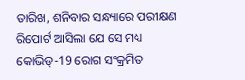ତାରିଖ, ଶନିବାର ସନ୍ଧ୍ୟାରେ ପରୀକ୍ଷଣ ରିପୋର୍ଟ ଆସିଲା ଯେ ସେ ମଧ୍ୟ କୋଭିଡ୍‌-19 ରୋଗ ସଂକ୍ରମିତ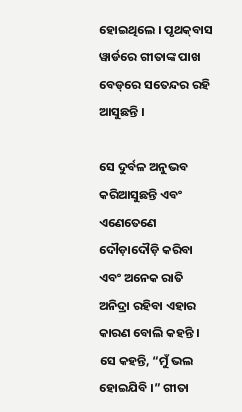ହୋଇଥିଲେ । ପୃଥକ୍‌ବାସ ୱାର୍ଡରେ ଗୀତାଙ୍କ ପାଖ ବେଡ୍‌ରେ ସତେନ୍ଦର ରହି ଆସୁଛନ୍ତି ।

ସେ ଦୁର୍ବଳ ଅନୁଭବ କରିଆସୁଛନ୍ତି ଏବଂ ଏଣେତେଣେ ଦୌଡ଼ାଦୌଡ଼ି କରିବା ଏବଂ ଅନେକ ରାତି ଅନିଦ୍ରା ରହିବା ଏହାର କାରଣ ବୋଲି କହନ୍ତି । ସେ କହନ୍ତି, “ମୁଁ ଭଲ ହୋଇଯିବି ।” ଗୀତା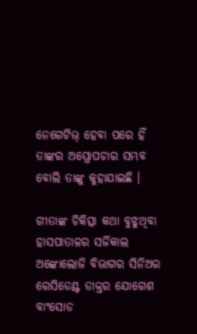ନେଗେଟିଭ୍‌ ହେବା ପରେ ହିଁ ତାଙ୍କର ଅସ୍ତ୍ରୋପଚାର ସମ୍ଭବ ବୋଲି ତାଙ୍କୁ କୁହାଯାଇଛି ।

ଗୀତାଙ୍କ ଚିକିତ୍ସା କଥା ବୁଝୁଥିବା ହାସପାତାଳର ସର୍ଜିକାଲ ଅଙ୍କୋଲୋଜି ବିଭାଗର ସିନିଅର ରେସିଡେଣ୍ଟ ଡାକ୍ତର ଯୋଗେଶ ବାଂସୋଡ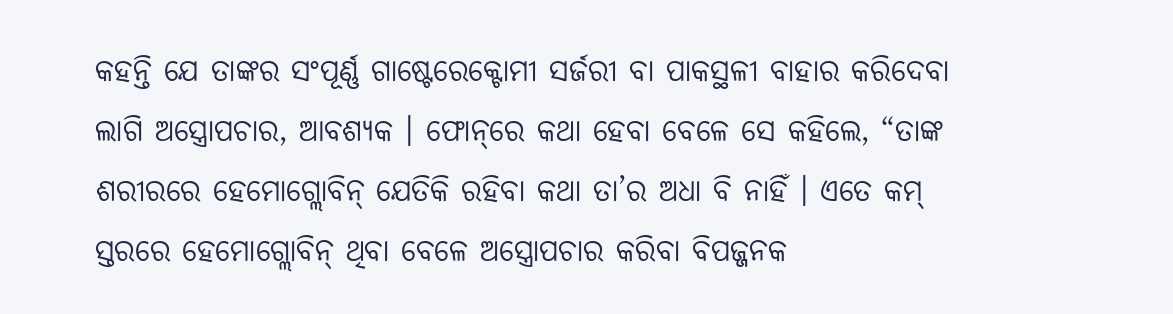କହନ୍ତି ଯେ ତାଙ୍କର ସଂପୂର୍ଣ୍ଣ ଗାଷ୍ଟେରେକ୍ଟୋମୀ ସର୍ଜରୀ ବା ପାକସ୍ଥଳୀ ବାହାର କରିଦେବା ଲାଗି ଅସ୍ତ୍ରୋପଚାର, ଆବଶ୍ୟକ । ଫୋନ୍‌ରେ କଥା ହେବା ବେଳେ ସେ କହିଲେ, “ତାଙ୍କ ଶରୀରରେ ହେମୋଗ୍ଲୋବିନ୍‌ ଯେତିକି ରହିବା କଥା ତା’ର ଅଧା ବି ନାହିଁ । ଏତେ କମ୍‌ ସ୍ତରରେ ହେମୋଗ୍ଲୋବିନ୍‌ ଥିବା ବେଳେ ଅସ୍ତ୍ରୋପଚାର କରିବା ବିପଜ୍ଜନକ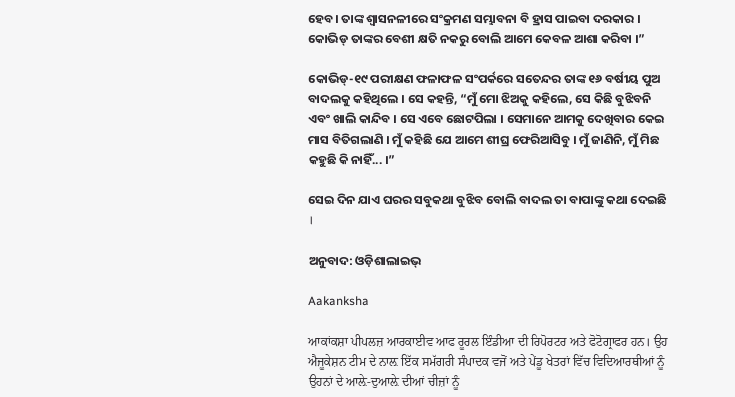ହେବ। ତାଙ୍କ ଶ୍ଵାସନଳୀରେ ସଂକ୍ରମଣ ସମ୍ଭାବନା ବି ହ୍ରାସ ପାଇବା ଦରକାର । କୋଭିଡ୍‌ ତାଙ୍କର ବେଶୀ କ୍ଷତି ନକରୁ ବୋଲି ଆମେ କେବଳ ଆଶା କରିବା ।”

କୋଭିଡ୍‌-୧୯ ପରୀକ୍ଷଣ ଫଳାଫଳ ସଂପର୍କରେ ସତେନ୍ଦର ତାଙ୍କ ୧୬ ବର୍ଷୀୟ ପୁଅ ବାଦଲକୁ କହିଥିଲେ । ସେ କହନ୍ତି, “ମୁଁ ମୋ ଝିଅକୁ କହିଲେ, ସେ କିଛି ବୁଝିବନି ଏବଂ ଖାଲି କାନ୍ଦିବ । ସେ ଏବେ ଛୋଟପିଲା । ସେମାନେ ଆମକୁ ଦେଖିବାର କେଇ ମାସ ବିତିଗଲାଣି । ମୁଁ କହିଛି ଯେ ଆମେ ଶୀଘ୍ର ଫେରିଆସିବୁ । ମୁଁ ଜାଣିନି, ମୁଁ ମିଛ କହୁଛି କି ନାହିଁ... ।”

ସେଇ ଦିନ ଯାଏ ଘରର ସବୁକଥା ବୁଝିବ ବୋଲି ବାଦଲ ତା ବାପାଙ୍କୁ କଥା ଦେଇଛି ।

ଅନୁବାଦ: ଓଡ଼ିଶାଲାଇଭ୍‍

Aakanksha

ਆਕਾਂਕਸ਼ਾ ਪੀਪਲਜ਼ ਆਰਕਾਈਵ ਆਫ ਰੂਰਲ ਇੰਡੀਆ ਦੀ ਰਿਪੋਰਟਰ ਅਤੇ ਫੋਟੋਗ੍ਰਾਫਰ ਹਨ। ਉਹ ਐਜੂਕੇਸ਼ਨ ਟੀਮ ਦੇ ਨਾਲ਼ ਇੱਕ ਸਮੱਗਰੀ ਸੰਪਾਦਕ ਵਜੋਂ ਅਤੇ ਪੇਂਡੂ ਖੇਤਰਾਂ ਵਿੱਚ ਵਿਦਿਆਰਥੀਆਂ ਨੂੰ ਉਹਨਾਂ ਦੇ ਆਲ਼ੇ-ਦੁਆਲ਼ੇ ਦੀਆਂ ਚੀਜ਼ਾਂ ਨੂੰ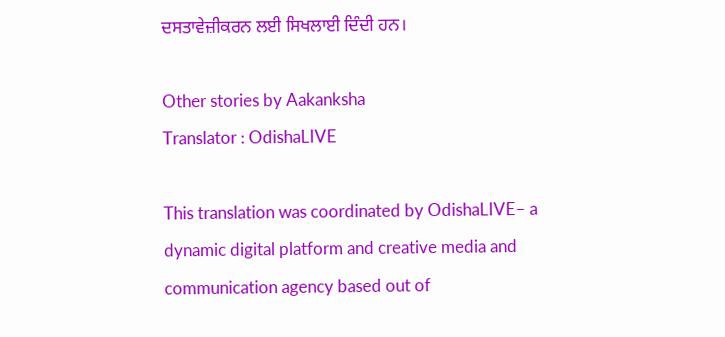ਦਸਤਾਵੇਜ਼ੀਕਰਨ ਲਈ ਸਿਖਲਾਈ ਦਿੰਦੀ ਹਨ।

Other stories by Aakanksha
Translator : OdishaLIVE

This translation was coordinated by OdishaLIVE– a dynamic digital platform and creative media and communication agency based out of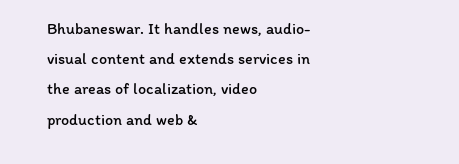Bhubaneswar. It handles news, audio-visual content and extends services in the areas of localization, video production and web &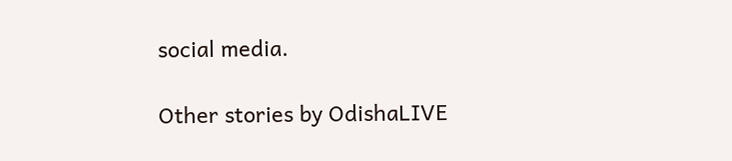social media.

Other stories by OdishaLIVE